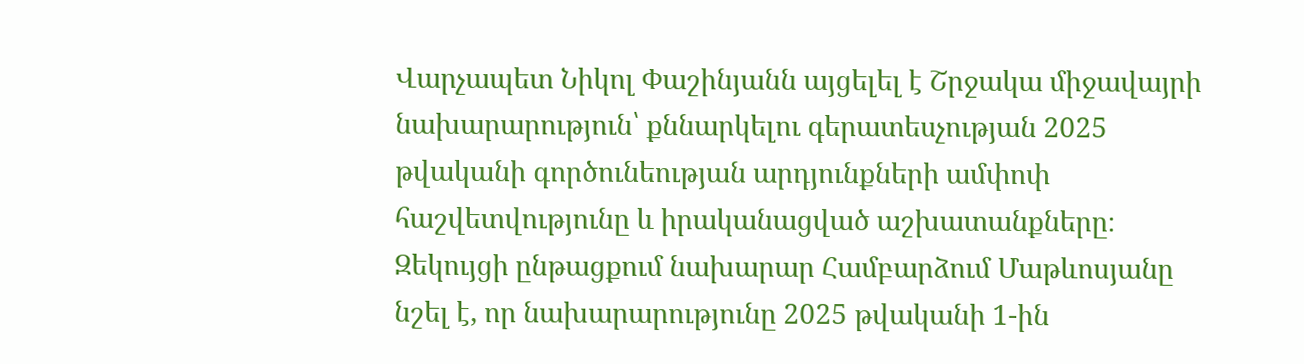Վարչապետ Նիկոլ Փաշինյանն այցելել է Շրջակա միջավայրի նախարարություն՝ քննարկելու գերատեսչության 2025 թվականի գործունեության արդյունքների ամփոփ հաշվետվությունը և իրականացված աշխատանքները։
Զեկույցի ընթացքում նախարար Համբարձում Մաթևոսյանը նշել է, որ նախարարությունը 2025 թվականի 1-ին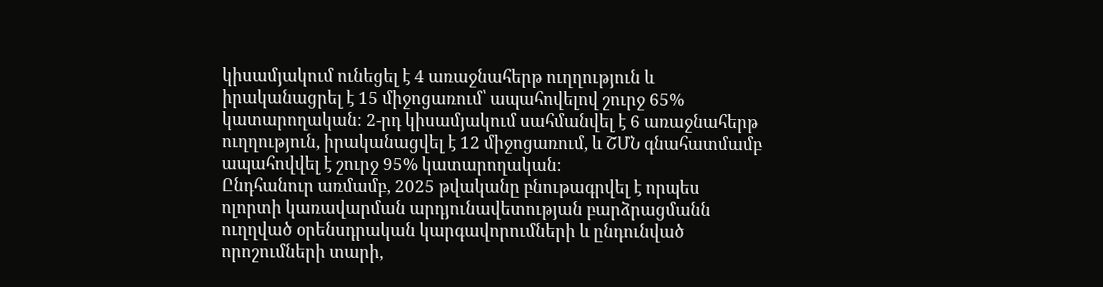կիսամյակում ունեցել է 4 առաջնահերթ ուղղություն և իրականացրել է 15 միջոցառում՝ ապահովելով շուրջ 65% կատարողական։ 2-րդ կիսամյակում սահմանվել է 6 առաջնահերթ ուղղություն, իրականացվել է 12 միջոցառում, և ՇՄՆ գնահատմամբ ապահովվել է շուրջ 95% կատարողական։
Ընդհանուր առմամբ, 2025 թվականը բնութագրվել է որպես ոլորտի կառավարման արդյունավետության բարձրացմանն ուղղված օրենսդրական կարգավորումների և ընդունված որոշումների տարի,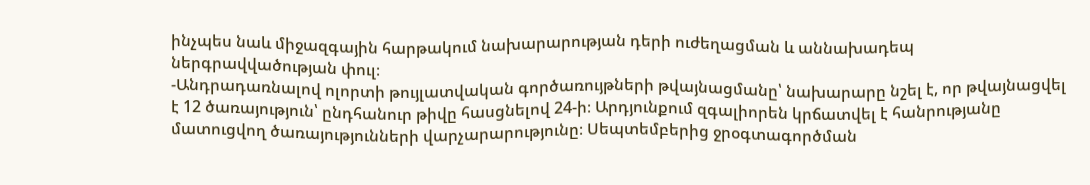ինչպես նաև միջազգային հարթակում նախարարության դերի ուժեղացման և աննախադեպ ներգրավվածության փուլ։
-Անդրադառնալով ոլորտի թույլատվական գործառույթների թվայնացմանը՝ նախարարը նշել է, որ թվայնացվել է 12 ծառայություն՝ ընդհանուր թիվը հասցնելով 24-ի։ Արդյունքում զգալիորեն կրճատվել է հանրությանը մատուցվող ծառայությունների վարչարարությունը։ Սեպտեմբերից ջրօգտագործման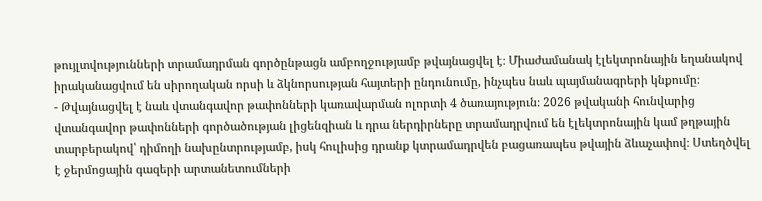թույլտվությունների տրամադրման գործընթացն ամբողջությամբ թվայնացվել է։ Միաժամանակ էլեկտրոնային եղանակով իրականացվում են սիրողական որսի և ձկնորսության հայտերի ընդունումը, ինչպես նաև պայմանագրերի կնքումը։
- Թվայնացվել է նաև վտանգավոր թափոնների կառավարման ոլորտի 4 ծառայություն։ 2026 թվականի հունվարից վտանգավոր թափոնների գործածության լիցենզիան և դրա ներդիրները տրամադրվում են էլեկտրոնային կամ թղթային տարբերակով՝ դիմողի նախընտրությամբ, իսկ հուլիսից դրանք կտրամադրվեն բացառապես թվային ձևաչափով։ Ստեղծվել է ջերմոցային գազերի արտանետումների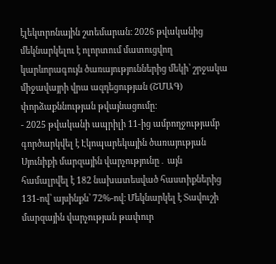էլեկտրոնային շտեմարան։ 2026 թվականից մեկնարկելու է ոլորտում մատուցվող կարևորագույն ծառայություններից մեկի՝ շրջակա միջավայրի վրա ազդեցության (ՇՄԱԳ) փորձաքննության թվայնացումը։
- 2025 թվականի ապրիլի 11-ից ամբողջությամբ գործարկվել է Էկոպարեկային ծառայության Սյունիքի մարզային վարչությունը․ այն համալրվել է 182 նախատեսված հաստիքներից 131-ով՝ այսինքն՝ 72%-ով։ Մեկնարկել է Տավուշի մարզային վարչության թափուր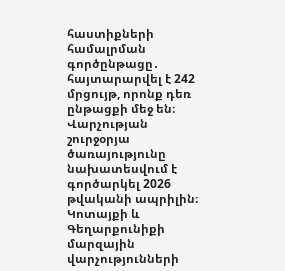հաստիքների համալրման գործընթացը․ հայտարարվել է 242 մրցույթ, որոնք դեռ ընթացքի մեջ են։ Վարչության շուրջօրյա ծառայությունը նախատեսվում է գործարկել 2026 թվականի ապրիլին։ Կոտայքի և Գեղարքունիքի մարզային վարչությունների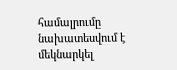համալրումը նախատեսվում է մեկնարկել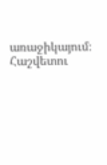առաջիկայում։
Հաշվետու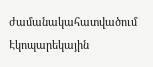ժամանակահատվածում Էկոպարեկային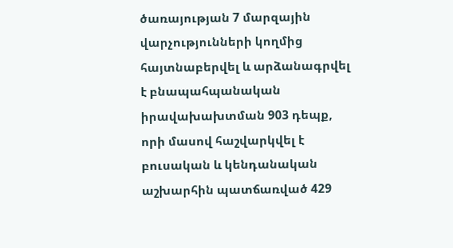ծառայության 7 մարզային վարչությունների կողմից հայտնաբերվել և արձանագրվել է բնապահպանական իրավախախտման 903 դեպք, որի մասով հաշվարկվել է բուսական և կենդանական աշխարհին պատճառված 429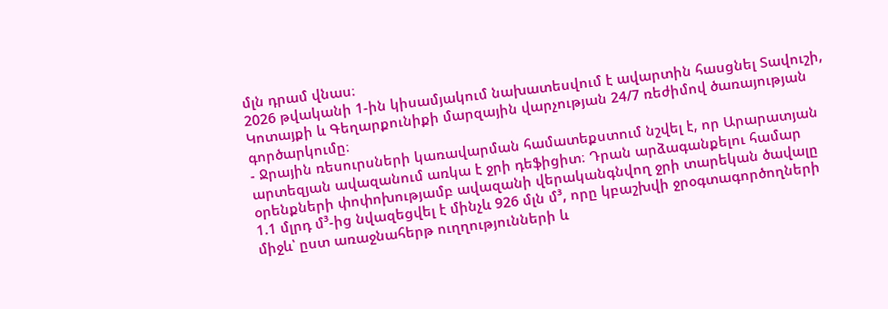մլն դրամ վնաս։
2026 թվականի 1-ին կիսամյակում նախատեսվում է ավարտին հասցնել Տավուշի, Կոտայքի և Գեղարքունիքի մարզային վարչության 24/7 ռեժիմով ծառայության գործարկումը։
- Ջրային ռեսուրսների կառավարման համատեքստում նշվել է, որ Արարատյան արտեզյան ավազանում առկա է ջրի դեֆիցիտ։ Դրան արձագանքելու համար օրենքների փոփոխությամբ ավազանի վերականգնվող ջրի տարեկան ծավալը 1.1 մլրդ մ³-ից նվազեցվել է մինչև 926 մլն մ³, որը կբաշխվի ջրօգտագործողների միջև՝ ըստ առաջնահերթ ուղղությունների և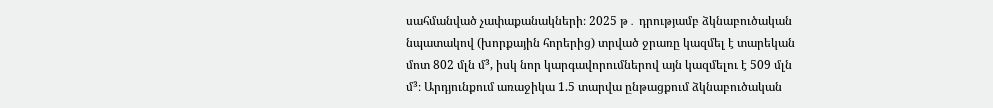սահմանված չափաքանակների։ 2025 թ․ դրությամբ ձկնաբուծական նպատակով (խորքային հորերից) տրված ջրառը կազմել է տարեկան մոտ 802 մլն մ³, իսկ նոր կարգավորումներով այն կազմելու է 509 մլն մ³։ Արդյունքում առաջիկա 1.5 տարվա ընթացքում ձկնաբուծական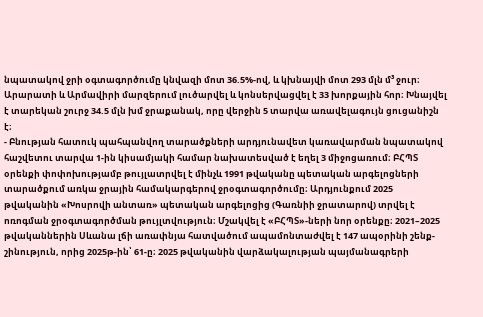նպատակով ջրի օգտագործումը կնվազի մոտ 36.5%-ով, և կխնայվի մոտ 293 մլն մ³ ջուր։
Արարատի և Արմավիրի մարզերում լուծարվել և կոնսերվացվել է 33 խորքային հոր։ Խնայվել է տարեկան շուրջ 34.5 մլն խմ ջրաքանակ, որը վերջին 5 տարվա առավելագույն ցուցանիշն է։
- Բնության հատուկ պահպանվող տարածքների արդյունավետ կառավարման նպատակով հաշվետու տարվա 1-ին կիսամյակի համար նախատեսված է եղել 3 միջոցառում։ ԲՀՊՏ օրենքի փոփոխությամբ թույլատրվել է մինչև 1991 թվականը պետական արգելոցների տարածքում առկա ջրային համակարգերով ջրօգտագործումը։ Արդյունքում 2025 թվականին «Խոսրովի անտառ» պետական արգելոցից (Գառնիի ջրատարով) տրվել է ոռոգման ջրօգտագործման թույլտվություն։ Մշակվել է «ԲՀՊՏ»-ների նոր օրենքը։ 2021–2025 թվականներին Սևանա լճի առափնյա հատվածում ապամոնտաժվել է 147 ապօրինի շենք-շինություն, որից 2025թ-ին՝ 61-ը։ 2025 թվականին վարձակալության պայմանագրերի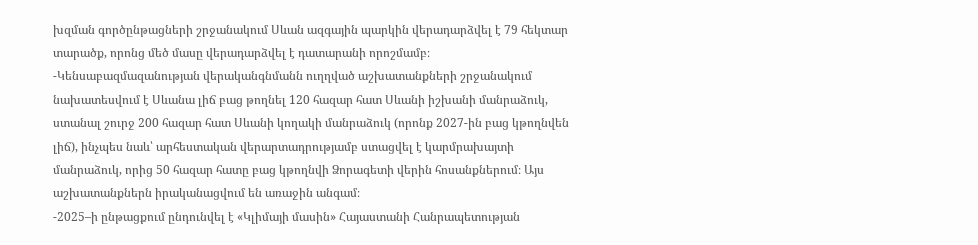խզման գործընթացների շրջանակում Սևան ազգային պարկին վերադարձվել է 79 հեկտար տարածք, որոնց մեծ մասը վերադարձվել է դատարանի որոշմամբ։
-Կենսաբազմազանության վերականգնմանն ուղղված աշխատանքների շրջանակում նախատեսվում է Սևանա լիճ բաց թողնել 120 հազար հատ Սևանի իշխանի մանրաձուկ, ստանալ շուրջ 200 հազար հատ Սևանի կողակի մանրաձուկ (որոնք 2027-ին բաց կթողնվեն լիճ), ինչպես նաև՝ արհեստական վերարտադրությամբ ստացվել է կարմրախայտի մանրաձուկ, որից 50 հազար հատը բաց կթողնվի Ձորագետի վերին հոսանքներում։ Այս աշխատանքներն իրականացվում են առաջին անգամ։
-2025–ի ընթացքում ընդունվել է «Կլիմայի մասին» Հայաստանի Հանրապետության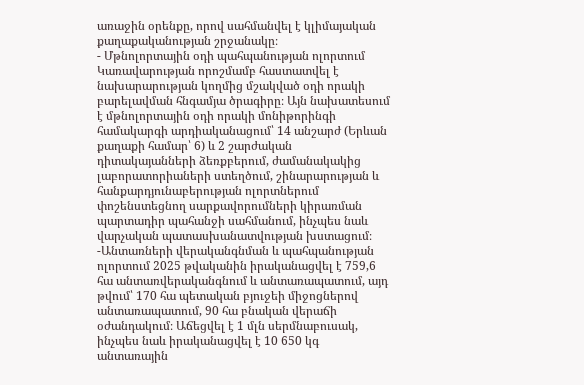առաջին օրենքը, որով սահմանվել է կլիմայական քաղաքականության շրջանակը։
- Մթնոլորտային օդի պահպանության ոլորտում Կառավարության որոշմամբ հաստատվել է նախարարության կողմից մշակված օդի որակի բարելավման հնգամյա ծրագիրը։ Այն նախատեսում է մթնոլորտային օդի որակի մոնիթորինգի համակարգի արդիականացում՝ 14 անշարժ (Երևան քաղաքի համար՝ 6) և 2 շարժական դիտակայանների ձեռքբերում, ժամանակակից լաբորատորիաների ստեղծում, շինարարության և հանքարդյունաբերության ոլորտներում փոշենստեցնող սարքավորումների կիրառման պարտադիր պահանջի սահմանում, ինչպես նաև վարչական պատասխանատվության խստացում։
-Անտառների վերականգնման և պահպանության ոլորտում 2025 թվականին իրականացվել է 759,6 հա անտառվերականգնում և անտառապատում, այդ թվում՝ 170 հա պետական բյուջեի միջոցներով անտառապատում, 90 հա բնական վերաճի օժանդակում։ Աճեցվել է 1 մլն սերմնաբուսակ, ինչպես նաև իրականացվել է 10 650 կգ անտառային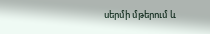սերմի մթերում և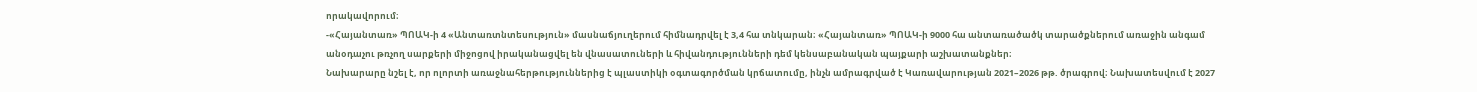որակավորում։
-«Հայանտառ» ՊՈԱԿ-ի 4 «Անտառտնտեսություն» մասնաճյուղերում հիմնադրվել է 3,4 հա տնկարան։ «Հայանտառ» ՊՈԱԿ-ի 9000 հա անտառածածկ տարածքներում առաջին անգամ անօդաչու թռչող սարքերի միջոցով իրականացվել են վնասատուների և հիվանդությունների դեմ կենսաբանական պայքարի աշխատանքներ։
Նախարարը նշել է, որ ոլորտի առաջնահերթություններից է պլաստիկի օգտագործման կրճատումը, ինչն ամրագրված է Կառավարության 2021–2026 թթ. ծրագրով։ Նախատեսվում է 2027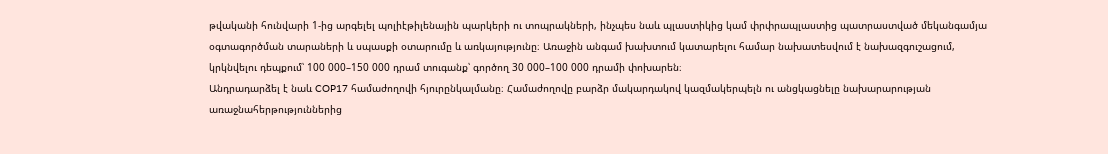թվականի հունվարի 1-ից արգելել պոլիէթիլենային պարկերի ու տոպրակների, ինչպես նաև պլաստիկից կամ փրփրապլաստից պատրաստված մեկանգամյա օգտագործման տարաների և սպասքի օտարումը և առկայությունը։ Առաջին անգամ խախտում կատարելու համար նախատեսվում է նախազգուշացում, կրկնվելու դեպքում՝ 100 000–150 000 դրամ տուգանք՝ գործող 30 000–100 000 դրամի փոխարեն։
Անդրադարձել է նաև COP17 համաժողովի հյուրընկալմանը։ Համաժողովը բարձր մակարդակով կազմակերպելն ու անցկացնելը նախարարության առաջնահերթություններից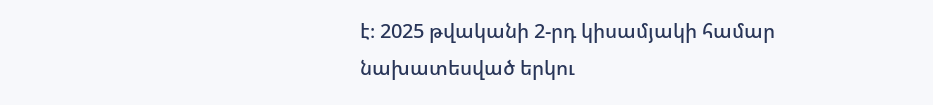է։ 2025 թվականի 2-րդ կիսամյակի համար նախատեսված երկու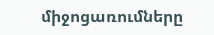միջոցառումները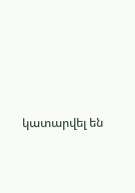կատարվել են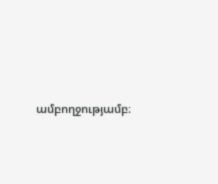ամբողջությամբ։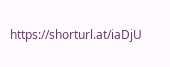https://shorturl.at/iaDjU